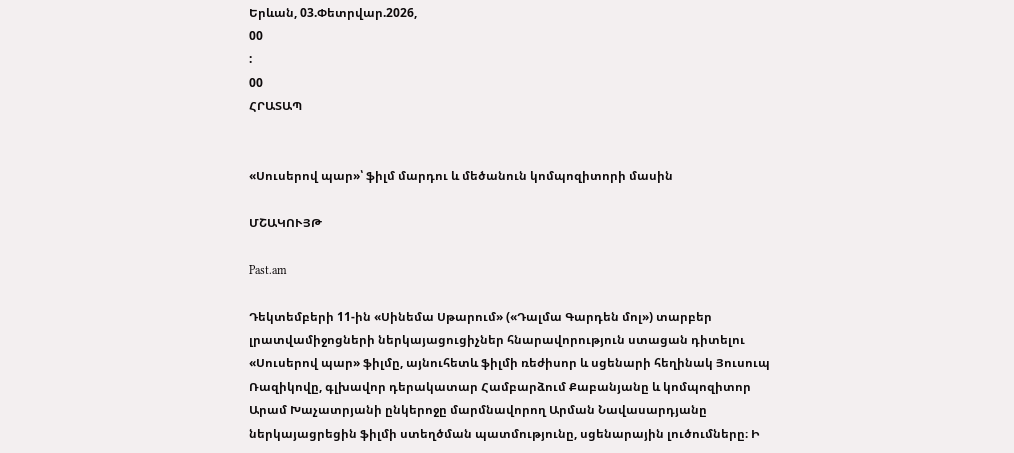Երևան, 03.Փետրվար.2026,
00
:
00
ՀՐԱՏԱՊ


«Սուսերով պար»՝ ֆիլմ մարդու և մեծանուն կոմպոզիտորի մասին

ՄՇԱԿՈՒՅԹ

Past.am

Դեկտեմբերի 11-ին «Սինեմա Սթարում» («Դալմա Գարդեն մոլ») տարբեր լրատվամիջոցների ներկայացուցիչներ հնարավորություն ստացան դիտելու «Սուսերով պար» ֆիլմը, այնուհետև ֆիլմի ռեժիսոր և սցենարի հեղինակ Յուսուպ Ռազիկովը, գլխավոր դերակատար Համբարձում Քաբանյանը և կոմպոզիտոր Արամ Խաչատրյանի ընկերոջը մարմնավորող Արման Նավասարդյանը ներկայացրեցին ֆիլմի ստեղծման պատմությունը, սցենարային լուծումները։ Ի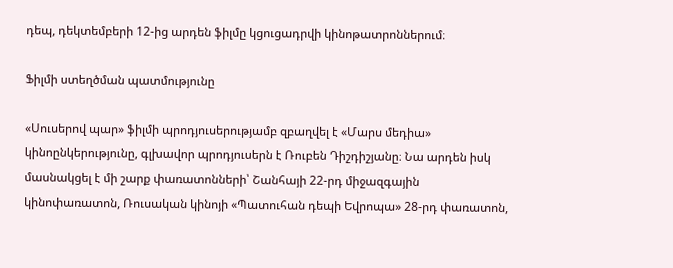դեպ, դեկտեմբերի 12-ից արդեն ֆիլմը կցուցադրվի կինոթատրոններում։

Ֆիլմի ստեղծման պատմությունը

«Սուսերով պար» ֆիլմի պրոդյուսերությամբ զբաղվել է «Մարս մեդիա» կինոընկերությունը, գլխավոր պրոդյուսերն է Ռուբեն Դիշդիշյանը։ Նա արդեն իսկ մասնակցել է մի շարք փառատոնների՝ Շանհայի 22-րդ միջազգային կինոփառատոն, Ռուսական կինոյի «Պատուհան դեպի Եվրոպա» 28-րդ փառատոն,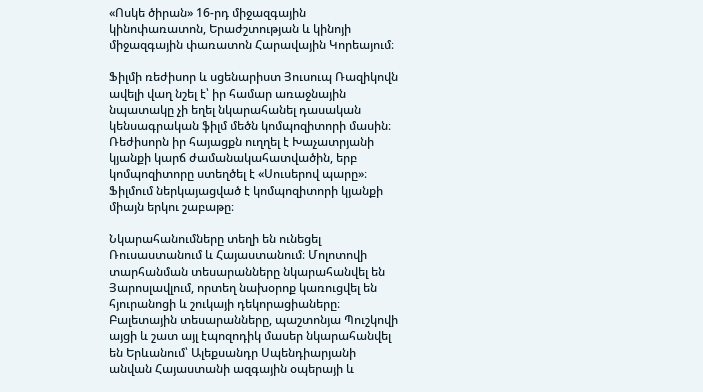«Ոսկե ծիրան» 16-րդ միջազգային կինոփառատոն, Երաժշտության և կինոյի միջազգային փառատոն Հարավային Կորեայում։

Ֆիլմի ռեժիսոր և սցենարիստ Յուսուպ Ռազիկովն ավելի վաղ նշել է՝ իր համար առաջնային նպատակը չի եղել նկարահանել դասական կենսագրական ֆիլմ մեծն կոմպոզիտորի մասին։ Ռեժիսորն իր հայացքն ուղղել է Խաչատրյանի կյանքի կարճ ժամանակահատվածին, երբ կոմպոզիտորը ստեղծել է «Սուսերով պարը»։ Ֆիլմում ներկայացված է կոմպոզիտորի կյանքի միայն երկու շաբաթը։

Նկարահանումները տեղի են ունեցել Ռուսաստանում և Հայաստանում։ Մոլոտովի տարհանման տեսարանները նկարահանվել են Յարոսլավլում, որտեղ նախօրոք կառուցվել են հյուրանոցի և շուկայի դեկորացիաները։ Բալետային տեսարանները, պաշտոնյա Պուշկովի այցի և շատ այլ էպոզոդիկ մասեր նկարահանվել են Երևանում՝ Ալեքսանդր Սպենդիարյանի անվան Հայաստանի ազգային օպերայի և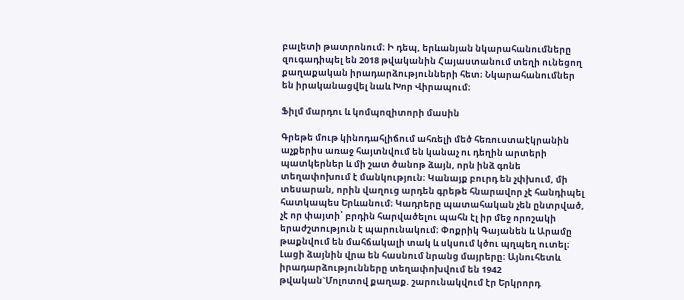բալետի թատրոնում։ Ի դեպ, երևանյան նկարահանումները զուգադիպել են 2018 թվականին Հայաստանում տեղի ունեցող քաղաքական իրադարձությունների հետ։ Նկարահանումներ են իրականացվել նաև Խոր Վիրապում։

Ֆիլմ մարդու և կոմպոզիտորի մասին

Գրեթե մութ կինոդահլիճում ահռելի մեծ հեռուստաէկրանին աչքերիս առաջ հայտնվում են կանաչ ու դեղին արտերի պատկերներ և մի շատ ծանոթ ձայն, որն ինձ գոնե տեղափոխում է մանկություն։ Կանայք բուրդ են չփխում, մի տեսարան, որին վաղուց արդեն գրեթե հնարավոր չէ հանդիպել հատկապես Երևանում։ Կադրերը պատահական չեն ընտրված, չէ որ փայտի՝ բրդին հարվածելու պահն էլ իր մեջ որոշակի երաժշտություն է պարունակում։ Փոքրիկ Գայանեն և Արամը թաքնվում են մահճակալի տակ և սկսում կծու պղպեղ ուտել։ Լացի ձայնին վրա են հասնում նրանց մայրերը։ Այնուհետև իրադարձությունները տեղափոխվում են 1942 թվական`Մոլոտով քաղաք. շարունակվում էր Երկրորդ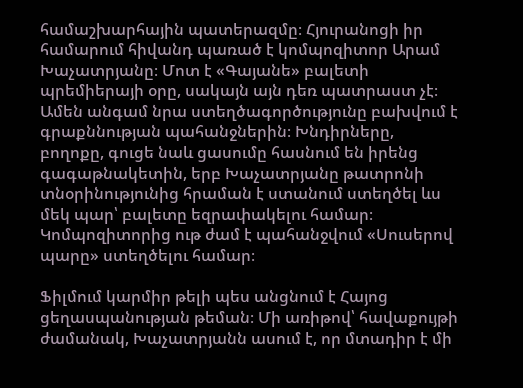համաշխարհային պատերազմը։ Հյուրանոցի իր համարում հիվանդ պառած է կոմպոզիտոր Արամ Խաչատրյանը։ Մոտ է «Գայանե» բալետի պրեմիերայի օրը, սակայն այն դեռ պատրաստ չէ։ Ամեն անգամ նրա ստեղծագործությունը բախվում է գրաքննության պահանջներին։ Խնդիրները, բողոքը, գուցե նաև ցասումը հասնում են իրենց գագաթնակետին, երբ Խաչատրյանը թատրոնի տնօրինությունից հրաման է ստանում ստեղծել ևս մեկ պար՝ բալետը եզրափակելու համար։ Կոմպոզիտորից ութ ժամ է պահանջվում «Սուսերով պարը» ստեղծելու համար։

Ֆիլմում կարմիր թելի պես անցնում է Հայոց ցեղասպանության թեման։ Մի առիթով՝ հավաքույթի ժամանակ, Խաչատրյանն ասում է, որ մտադիր է մի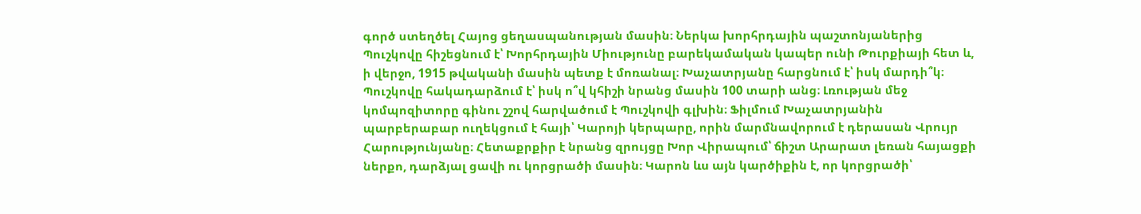գործ ստեղծել Հայոց ցեղասպանության մասին։ Ներկա խորհրդային պաշտոնյաներից Պուշկովը հիշեցնում է՝ Խորհրդային Միությունը բարեկամական կապեր ունի Թուրքիայի հետ և, ի վերջո, 1915 թվականի մասին պետք է մոռանալ։ Խաչատրյանը հարցնում է՝ իսկ մարդի՞կ։ Պուշկովը հակադարձում է՝ իսկ ո՞վ կհիշի նրանց մասին 100 տարի անց։ Լռության մեջ կոմպոզիտորը գինու շշով հարվածում է Պուշկովի գլխին։ Ֆիլմում Խաչատրյանին պարբերաբար ուղեկցում է հայի՝ Կարոյի կերպարը, որին մարմնավորում է դերասան Վրույր Հարությունյանը։ Հետաքրքիր է նրանց զրույցը Խոր Վիրապում՝ ճիշտ Արարատ լեռան հայացքի ներքո, դարձյալ ցավի ու կորցրածի մասին։ Կարոն ևս այն կարծիքին է, որ կորցրածի՝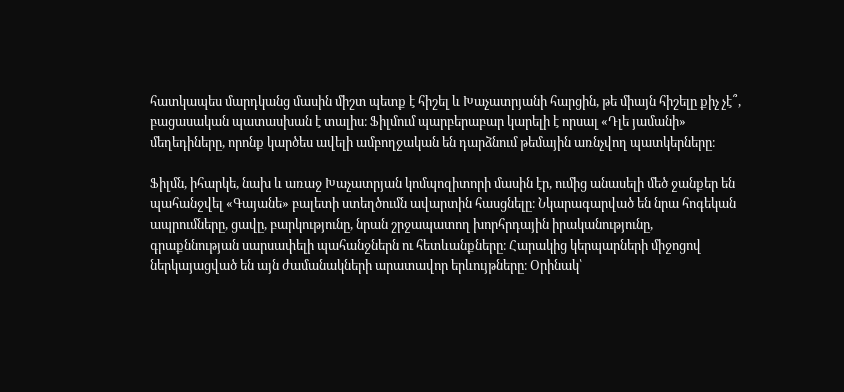հատկապես մարդկանց մասին միշտ պետք է հիշել և Խաչատրյանի հարցին, թե միայն հիշելը քիչ չէ՞, բացասական պատասխան է տալիս։ Ֆիլմում պարբերաբար կարելի է որսալ «Դլե յամանի» մեղեդիները, որոնք կարծես ավելի ամբողջական են դարձնում թեմային առնչվող պատկերները։

Ֆիլմն, իհարկե, նախ և առաջ Խաչատրյան կոմպոզիտորի մասին էր, ումից անասելի մեծ ջանքեր են պահանջվել «Գայանե» բալետի ստեղծումն ավարտին հասցնելը։ Նկարագարված են նրա հոգեկան ապրումները, ցավը, բարկությունը, նրան շրջապատող խորհրդային իրականությունը, գրաքննության սարսափելի պահանջներն ու հետևանքները։ Հարակից կերպարների միջոցով ներկայացված են այն ժամանակների արատավոր երևույթները։ Օրինակ՝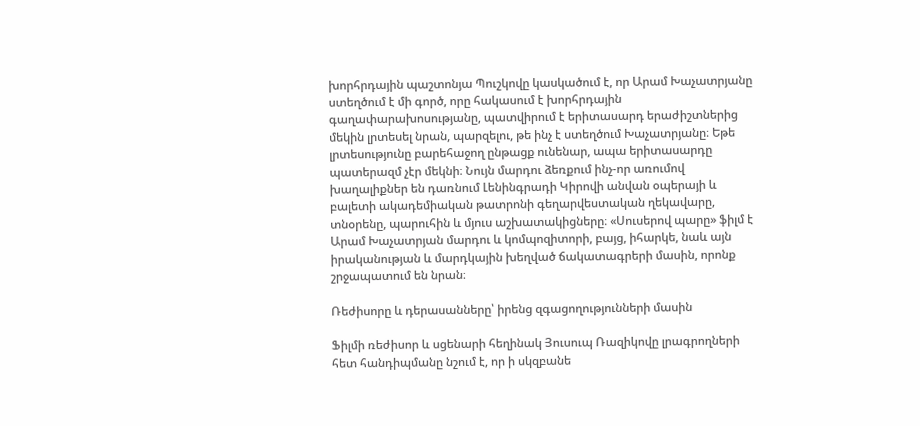խորհրդային պաշտոնյա Պուշկովը կասկածում է, որ Արամ Խաչատրյանը ստեղծում է մի գործ, որը հակասում է խորհրդային գաղափարախոսությանը, պատվիրում է երիտասարդ երաժիշտներից մեկին լրտեսել նրան, պարզելու, թե ինչ է ստեղծում Խաչատրյանը։ Եթե լրտեսությունը բարեհաջող ընթացք ունենար, ապա երիտասարդը պատերազմ չէր մեկնի։ Նույն մարդու ձեռքում ինչ-որ առումով խաղալիքներ են դառնում Լենինգրադի Կիրովի անվան օպերայի և բալետի ակադեմիական թատրոնի գեղարվեստական ղեկավարը, տնօրենը, պարուհին և մյուս աշխատակիցները։ «Սուսերով պարը» ֆիլմ է Արամ Խաչատրյան մարդու և կոմպոզիտորի, բայց, իհարկե, նաև այն իրականության և մարդկային խեղված ճակատագրերի մասին, որոնք շրջապատում են նրան։

Ռեժիսորը և դերասանները՝ իրենց զգացողությունների մասին

Ֆիլմի ռեժիսոր և սցենարի հեղինակ Յուսուպ Ռազիկովը լրագրողների հետ հանդիպմանը նշում է, որ ի սկզբանե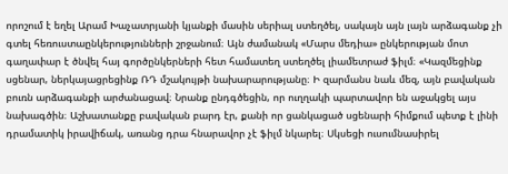որոշում է եղել Արամ Խաչատրյանի կյանքի մասին սերիալ ստեղծել, սակայն այն լայն արձագանք չի գտել հեռուստաընկերությունների շրջանում։ Այն ժամանակ «Մարս մեդիա» ընկերության մոտ գաղափար է ծնվել հայ գործընկերների հետ համատեղ ստեղծել լիամետրաժ ֆիլմ։ «Կազմեցինք սցենար, ներկայացրեցինք ՌԴ մշակույթի նախարարությանը։ Ի զարմանս նաև մեզ, այն բավական բուռն արձագանքի արժանացավ։ Նրանք ընդգծեցին, որ ուղղակի պարտավոր են աջակցել այս նախագծին։ Աշխատանքը բավական բարդ էր, քանի որ ցանկացած սցենարի հիմքում պետք է լինի դրամատիկ իրավիճակ, առանց դրա հնարավոր չէ ֆիլմ նկարել։ Սկսեցի ուսումնասիրել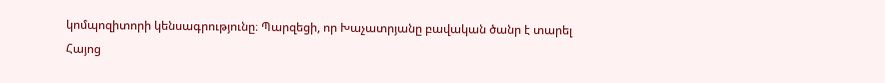կոմպոզիտորի կենսագրությունը։ Պարզեցի, որ Խաչատրյանը բավական ծանր է տարել Հայոց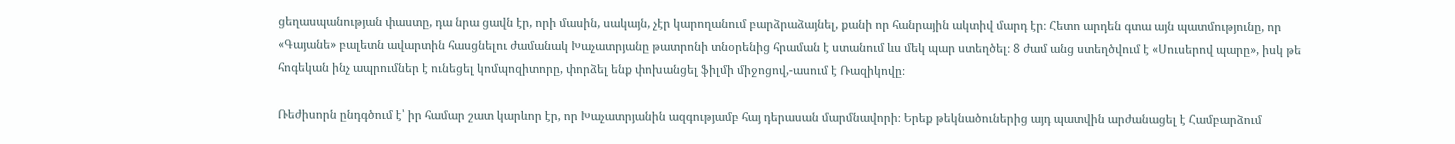ցեղասպանության փաստը, դա նրա ցավն էր, որի մասին, սակայն, չէր կարողանում բարձրաձայնել, քանի որ հանրային ակտիվ մարդ էր։ Հետո արդեն գտա այն պատմությունը, որ «Գայանե» բալետն ավարտին հասցնելու ժամանակ Խաչատրյանը թատրոնի տնօրենից հրաման է ստանում ևս մեկ պար ստեղծել։ 8 ժամ անց ստեղծվում է «Սուսերով պարը», իսկ թե հոգեկան ինչ ապրումներ է ունեցել կոմպոզիտորը, փորձել ենք փոխանցել ֆիլմի միջոցով,-ասում է Ռազիկովը։

Ռեժիսորն ընդգծում է՝ իր համար շատ կարևոր էր, որ Խաչատրյանին ազգությամբ հայ դերասան մարմնավորի։ Երեք թեկնածուներից այդ պատվին արժանացել է Համբարձում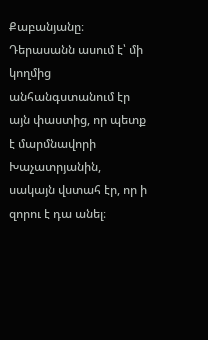Քաբանյանը։ Դերասանն ասում է՝ մի կողմից անհանգստանում էր այն փաստից, որ պետք է մարմնավորի Խաչատրյանին, սակայն վստահ էր, որ ի զորու է դա անել։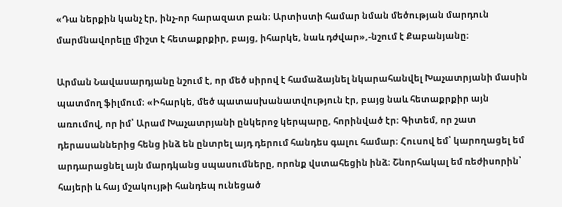«Դա ներքին կանչ էր, ինչ-որ հարազատ բան։ Արտիստի համար նման մեծության մարդուն մարմնավորելը միշտ է հետաքրքիր, բայց, իհարկե, նաև դժվար»,-նշում է Քաբանյանը։

Արման Նավասարդյանը նշում է, որ մեծ սիրով է համաձայնել նկարահանվել Խաչատրյանի մասին պատմող ֆիլմում։ «Իհարկե, մեծ պատասխանատվություն էր, բայց նաև հետաքրքիր այն առումով, որ իմ՝ Արամ Խաչատրյանի ընկերոջ կերպարը, հորինված էր։ Գիտեմ, որ շատ դերասաններից հենց ինձ են ընտրել այդ դերում հանդես գալու համար։ Հուսով եմ՝ կարողացել եմ արդարացնել այն մարդկանց սպասումները, որոնք վստահեցին ինձ։ Շնորհակալ եմ ռեժիսորին՝ հայերի և հայ մշակույթի հանդեպ ունեցած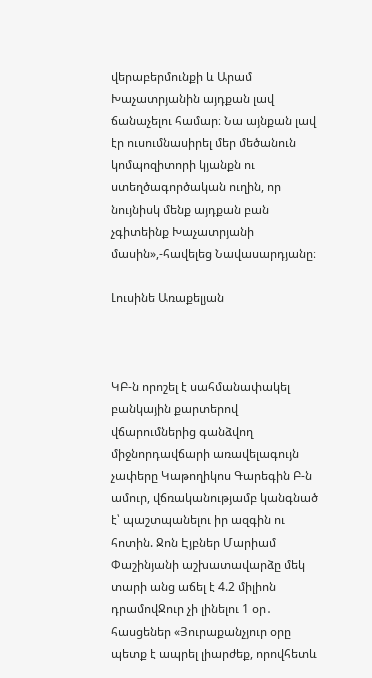վերաբերմունքի և Արամ Խաչատրյանին այդքան լավ ճանաչելու համար։ Նա այնքան լավ էր ուսումնասիրել մեր մեծանուն կոմպոզիտորի կյանքն ու ստեղծագործական ուղին, որ նույնիսկ մենք այդքան բան չգիտեինք Խաչատրյանի մասին»,-հավելեց Նավասարդյանը։

Լուսինե Առաքելյան



ԿԲ-ն որոշել է սահմանափակել բանկային քարտերով վճարումներից գանձվող միջնորդավճարի առավելագույն չափերը Կաթողիկոս Գարեգին Բ-ն ամուր, վճռականությամբ կանգնած է՝ պաշտպանելու իր ազգին ու հոտին. Ջոն Էյբներ Մարիամ Փաշինյանի աշխատավարձը մեկ տարի անց աճել է 4.2 միլիոն դրամովՋուր չի լինելու 1 օր․ հասցեներ «Յուրաքանչյուր օրը պետք է ապրել լիարժեք, որովհետև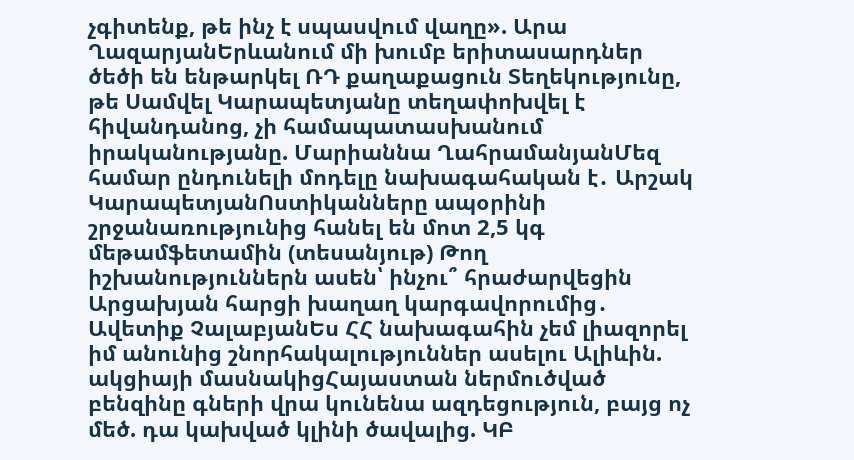չգիտենք, թե ինչ է սպասվում վաղը». Արա ՂազարյանԵրևանում մի խումբ երիտասարդներ ծեծի են ենթարկել ՌԴ քաղաքացուն Տեղեկությունը, թե Սամվել Կարապետյանը տեղափոխվել է հիվանդանոց, չի համապատասխանում իրականությանը. Մարիաննա ՂահրամանյանՄեզ համար ընդունելի մոդելը նախագահական է․ Արշակ ԿարապետյանՈստիկանները ապօրինի շրջանառությունից հանել են մոտ 2,5 կգ մեթամֆետամին (տեսանյութ) Թող իշխանություններն ասեն՝ ինչու՞ հրաժարվեցին Արցախյան հարցի խաղաղ կարգավորումից․ Ավետիք ՉալաբյանԵս ՀՀ նախագահին չեմ լիազորել իմ անունից շնորհակալություններ ասելու Ալիևին. ակցիայի մասնակիցՀայաստան ներմուծված բենզինը գների վրա կունենա ազդեցություն, բայց ոչ մեծ. դա կախված կլինի ծավալից. ԿԲ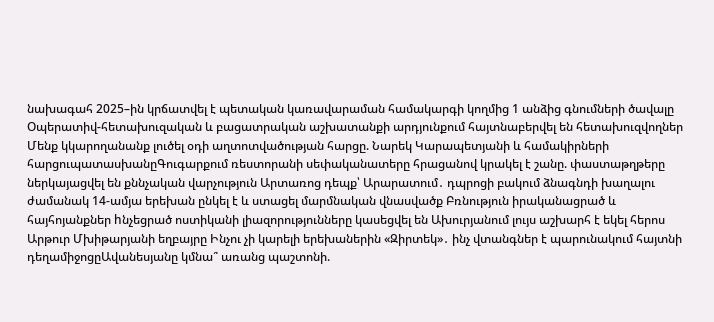նախագահ 2025–ին կրճատվել է պետական կառավարաման համակարգի կողմից 1 անձից գնումների ծավալը Օպերատիվ-հետախուզական և բացատրական աշխատանքի արդյունքում հայտնաբերվել են հետախուզվողներ Մենք կկարողանանք լուծել օդի աղտոտվածության հարցը. Նարեկ Կարապետյանի և համակիրների հարցուպատասխանըԳուգարքում ռեստորանի սեփականատերը հրացանով կրակել է շանը. փաստաթղթերը ներկայացվել են քննչական վարչություն Արտառոց դեպք՝ Արարատում․ դպրոցի բակում ձնագնդի խաղալու ժամանակ 14-ամյա երեխան ընկել է և ստացել մարմնական վնասվածք Բռնություն իրականացրած և հայհոյանքներ hնչեցրած ոստիկանի լիազորությունները կասեցվել են Ախուրյանում լույս աշխարհ է եկել հերոս Արթուր Մխիթարյանի եղբայրը Ինչու չի կարելի երեխաներին «Զիրտեկ»․ ինչ վտանգներ է պարունակում հայտնի դեղամիջոցըԱվանեսյանը կմնա՞ առանց պաշտոնի.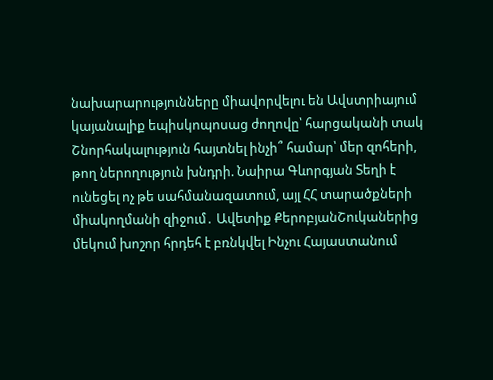նախարարությունները միավորվելու են Ավստրիայում կայանալիք եպիսկոպոսաց ժողովը՝ հարցականի տակ Շնորհակալություն հայտնել ինչի՞ համար՝ մեր զոհերի, թող ներողություն խնդրի. Նաիրա Գևորգյան Տեղի է ունեցել ոչ թե սահմանազատում, այլ ՀՀ տարածքների միակողմանի զիջում․ Ավետիք ՔերոբյանՇուկաներից մեկում խոշոր հրդեհ է բռնկվել Ինչու Հայաստանում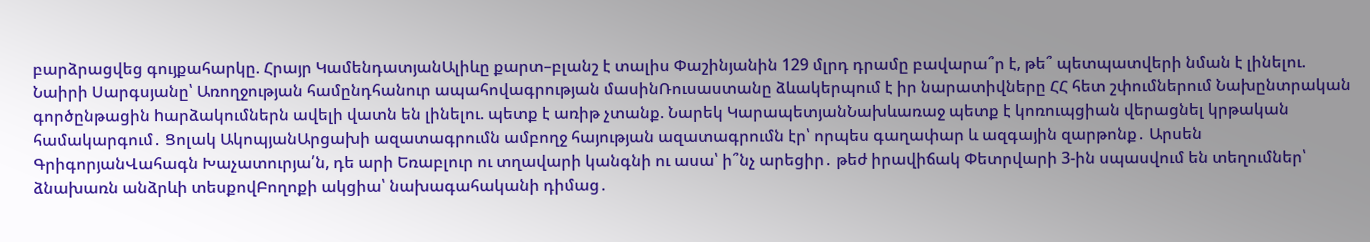բարձրացվեց գույքահարկը. Հրայր ԿամենդատյանԱլիևը քարտ–բլանշ է տալիս Փաշինյանին 129 մլրդ դրամը բավարա՞ր է, թե՞ պետպատվերի նման է լինելու. Նաիրի Սարգսյանը՝ Առողջության համընդհանուր ապահովագրության մասինՌուսաստանը ձևակերպում է իր նարատիվները ՀՀ հետ շփումներում Նախընտրական գործընթացին hարձակումներն ավելի վատն են լինելու. պետք է առիթ չտանք. Նարեկ ԿարապետյանՆախևառաջ պետք է կոռուպցիան վերացնել կրթական համակարգում․ Ցոլակ ԱկոպյանԱրցախի ազատագրումն ամբողջ հայության ազատագրումն էր՝ որպես գաղափար և ազգային զարթոնք․ Արսեն ԳրիգորյանՎահագն Խաչատուրյա՛ն, դե արի Եռաբլուր ու տղավարի կանգնի ու ասա՝ ի՞նչ արեցիր․ թեժ իրավիճակ Փետրվարի 3-ին սպասվում են տեղումներ՝ ձնախառն անձրևի տեսքովԲողոքի ակցիա՝ նախագահականի դիմաց․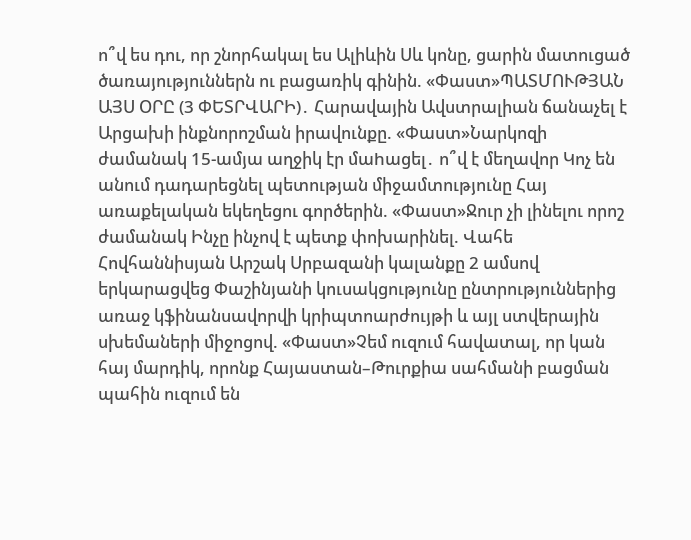ո՞վ ես դու, որ շնորհակալ ես Ալիևին Սև կոնը, ցարին մատուցած ծառայություններն ու բացառիկ գինին. «Փաստ»ՊԱՏՄՈՒԹՅԱՆ ԱՅՍ ՕՐԸ (3 ՓԵՏՐՎԱՐԻ)․ Հարավային Ավստրալիան ճանաչել է Արցախի ինքնորոշման իրավունքը. «Փաստ»Նարկոզի ժամանակ 15-ամյա աղջիկ էր մաhացել․ ո՞վ է մեղավոր Կոչ են անում դադարեցնել պետության միջամտությունը Հայ առաքելական եկեղեցու գործերին. «Փաստ»Ջուր չի լինելու որոշ ժամանակ Ինչը ինչով է պետք փոխարինել. Վահե Հովհաննիսյան Արշակ Սրբազանի կալանքը 2 ամսով երկարացվեց Փաշինյանի կուսակցությունը ընտրություններից առաջ կֆինանսավորվի կրիպտոարժույթի և այլ ստվերային սխեմաների միջոցով. «Փաստ»Չեմ ուզում հավատալ, որ կան հայ մարդիկ, որոնք Հայաստան–Թուրքիա սահմանի բացման պահին ուզում են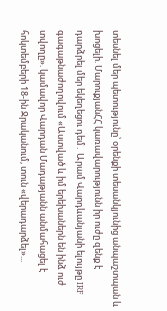տեսնել մեր պետությունը՝ օրենքի տեսանկյունից անպաշտպան և խոցելի. ՄարուքյանՀՀ կառավարությունն իր ուժը զենք է դարձրել մեր եկեղեցու դեմ․ Արամ Վարդևանյանի ելույթը IRF գագաթնաժողովում «Աստված և իմ երեխաներն են ինձ ուժ տվողը». կամավոր Վարդան Մադաթյանն անմահացել է հոկտեմբերի 18-ին Ջրականում, տուն «վերադարձել»...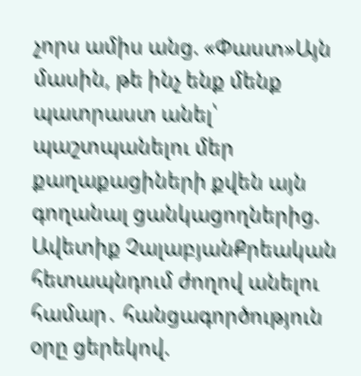չորս ամիս անց. «Փաստ»Այն մասին, թե ինչ ենք մենք պատրաստ անել՝ պաշտպանելու մեր քաղաքացիների քվեն այն գողանալ ցանկացողներից. Ավետիք ՉալաբյանՔրեական հետապնդում ժողով անելու համար․ հանցագործություն օրը ցերեկով.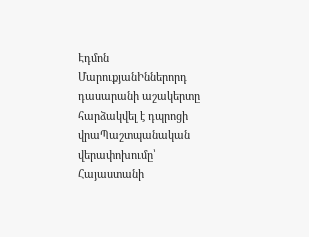Էդմոն ՄարուքյանԻններորդ դասարանի աշակերտը հարձակվել է դպրոցի վրաՊաշտպանական վերափոխումը՝ Հայաստանի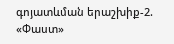գոյատևման երաշխիք-2. «Փաստ»